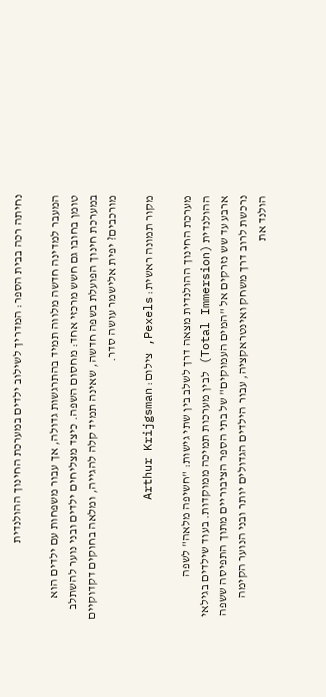נחיתה רכה בבית הספר: המדריך לשילוב ילדים במערכת החינוך ההולנדית

המעבר למדינה חדשה מלווה תמיד בהתרגשות גדולה, אך עבור משפחות עם ילדים הוא טומן בחובו גם חשש מרכזי אחד: מחסום השפה. כיצד מצליחים ילדים ובני נוער להשתלב במערכת חינוך הפועלת בשפה חדשה, שאינה תמיד קלה להגייה, ומלאה בחוקים דקדוקיים מורכבים? יפית אלישמר עושה סדר.

מקור תמונה ראשית: Pexels, צילום: Arthur Krijgsman

מערכת החינוך ההולנדית מצאה דרך לשלב בין שתי גישות: "חשיפה מלאה" לשפה ההולנדית (Total Immersion) לבין מערכות תמיכה ממוקדות. בעוד שילדים בגילאי ארבע עד שש נזרקים אל "המים העמוקים" של בתי הספר הציבוריים מתוך התפיסה ששפה נרכשת לרוב דרך משחק ואינטראקציה, עבור הילדים הגדולים יותר ובני הנוער הקימה הולנד את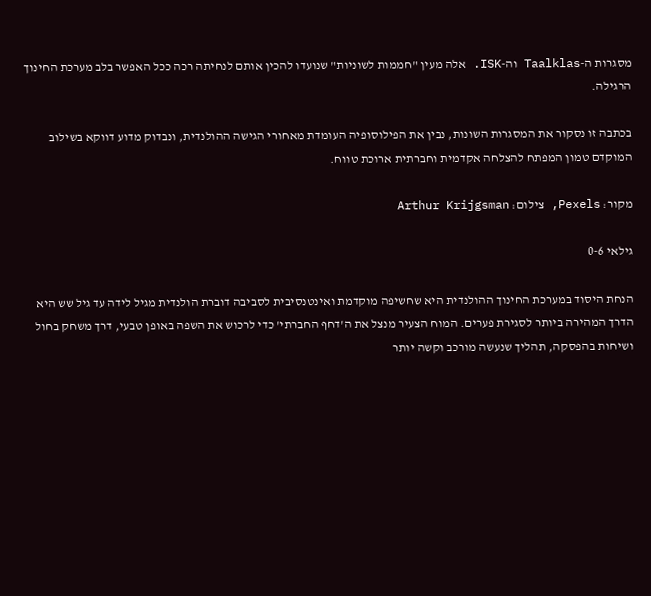מסגרות ה-Taalklas וה-ISK. אלה מעין "חממות לשוניות" שנועדו להכין אותם לנחיתה רכה ככל האפשר בלב מערכת החינוך הרגילה.

בכתבה זו נסקור את המסגרות השונות, נבין את הפילוסופיה העומדת מאחורי הגישה ההולנדית, ונבדוק מדוע דווקא בשילוב המוקדם טמון המפתח להצלחה אקדמית וחברתית ארוכת טווח.

מקור: Pexels, צילום: Arthur Krijgsman

גילאי 0-6

הנחת היסוד במערכת החינוך ההולנדית היא שחשיפה מוקדמת ואינטנסיבית לסביבה דוברת הולנדית מגיל לידה עד גיל שש היא הדרך המהירה ביותר לסגירת פערים. המוח הצעיר מנצל את ה'דחף החברתי' כדי לרכוש את השפה באופן טבעי, דרך משחק בחול ושיחות בהפסקה, תהליך שנעשה מורכב וקשה יותר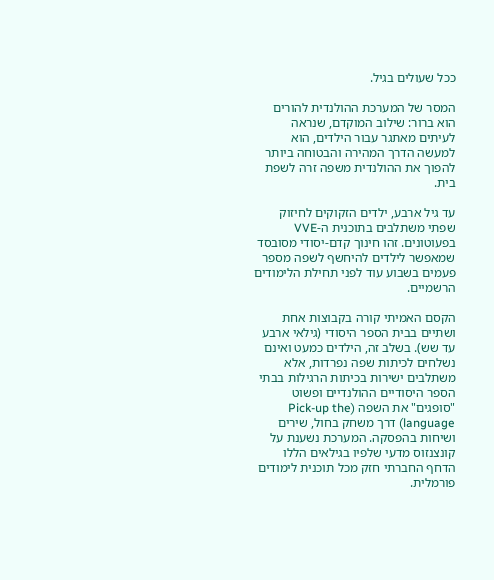ככל שעולים בגיל.

המסר של המערכת ההולנדית להורים הוא ברור: שילוב המוקדם, שנראה לעיתים מאתגר עבור הילדים, הוא למעשה הדרך המהירה והבטוחה ביותר להפוך את ההולנדית משפה זרה לשפת בית.

עד גיל ארבע, ילדים הזקוקים לחיזוק שפתי משתלבים בתוכנית ה-VVE בפעוטונים. זהו חינוך קדם-יסודי מסובסד שמאפשר לילדים להיחשף לשפה מספר פעמים בשבוע עוד לפני תחילת הלימודים הרשמיים.

הקסם האמיתי קורה בקבוצות אחת ושתיים בבית הספר היסודי (גילאי ארבע עד שש). בשלב זה, הילדים כמעט ואינם נשלחים לכיתות שפה נפרדות, אלא משתלבים ישירות בכיתות הרגילות בבתי הספר היסודיים ההולנדיים ופשוט "סופגים" את השפה (Pick-up the language) דרך משחק בחול, שירים ושיחות בהפסקה. המערכת נשענת על קונצנזוס מדעי שלפיו בגילאים הללו הדחף החברתי חזק מכל תוכנית לימודים פורמלית.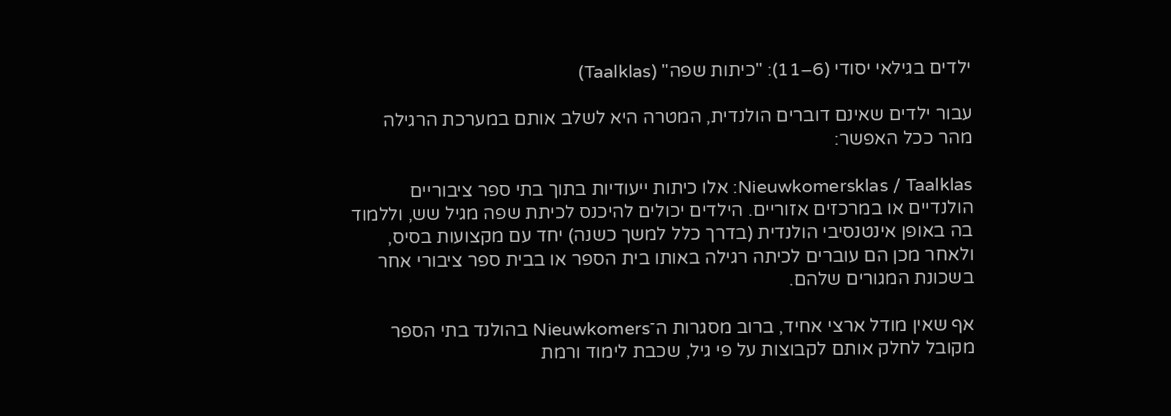ילדים בגילאי יסודי (6–11): "כיתות שפה" (Taalklas)

עבור ילדים שאינם דוברים הולנדית, המטרה היא לשלב אותם במערכת הרגילה מהר ככל האפשר:

Nieuwkomersklas / Taalklas: אלו כיתות ייעודיות בתוך בתי ספר ציבוריים הולנדיים או במרכזים אזוריים. הילדים יכולים להיכנס לכיתת שפה מגיל שש, וללמוד בה באופן אינטנסיבי הולנדית (בדרך כלל למשך כשנה) יחד עם מקצועות בסיס, ולאחר מכן הם עוברים לכיתה רגילה באותו בית הספר או בבית ספר ציבורי אחר בשכונת המגורים שלהם.

אף שאין מודל ארצי אחיד, ברוב מסגרות ה־Nieuwkomers בהולנד בתי הספר מקובל לחלק אותם לקבוצות על פי גיל, שכבת לימוד ורמת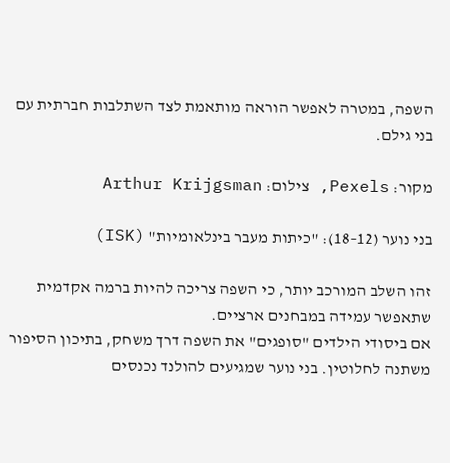השפה, במטרה לאפשר הוראה מותאמת לצד השתלבות חברתית עם בני גילם.

מקור: Pexels, צילום: Arthur Krijgsman

בני נוער (12–18): "כיתות מעבר בינלאומיות" (ISK)

זהו השלב המורכב יותר, כי השפה צריכה להיות ברמה אקדמית שתאפשר עמידה במבחנים ארציים.
אם ביסודי הילדים "סופגים" את השפה דרך משחק, בתיכון הסיפור משתנה לחלוטין. בני נוער שמגיעים להולנד נכנסים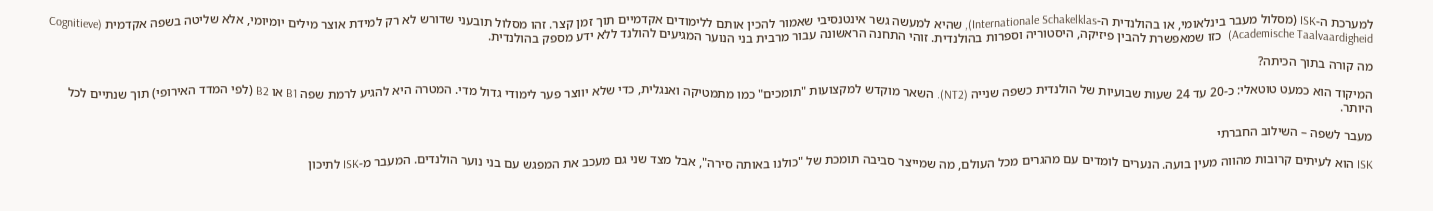למערכת ה-ISK (מסלול מעבר בינלאומי, או בהולנדית ה-Internationale Schakelklas), שהיא למעשה גשר אינטנסיבי שאמור להכין אותם ללימודים אקדמיים תוך זמן קצר. זהו מסלול תובעני שדורש לא רק למידת אוצר מילים יומיומי, אלא שליטה בשפה אקדמית (Cognitieve Academische Taalvaardigheid)  כזו שמאפשרת להבין פיזיקה, היסטוריה וספרות בהולנדית. זוהי התחנה הראשונה עבור מרבית בני הנוער המגיעים להולנד ללא ידע מספק בהולנדית.

מה קורה בתוך הכיתה?

המיקוד הוא כמעט טוטאלי: כ-20 עד 24 שעות שבועיות של הולנדית כשפה שנייה (NT2). השאר מוקדש למקצועות "תומכים" כמו מתמטיקה ואנגלית, כדי שלא יווצר פער לימודי גדול מדי. המטרה היא להגיע לרמת שפה B1 או B2 (לפי המדד האירופי) תוך שנתיים לכל היותר.

מעבר לשפה – השילוב החברתי

ISK הוא לעיתים קרובות מהווה מעין בועה. הנערים לומדים עם מהגרים מכל העולם, מה שמייצר סביבה תומכת של "כולנו באותה סירה", אבל מצד שני גם מעכב את המפגש עם בני נוער הולנדים. המעבר מ-ISK לתיכון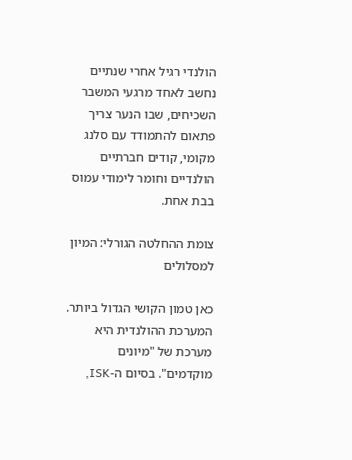הולנדי רגיל אחרי שנתיים נחשב לאחד מרגעי המשבר השכיחים, שבו הנער צריך פתאום להתמודד עם סלנג מקומי, קודים חברתיים הולנדיים וחומר לימודי עמוס בבת אחת.

צומת ההחלטה הגורלי: המיון למסלולים

כאן טמון הקושי הגדול ביותר. המערכת ההולנדית היא מערכת של "מיונים מוקדמים". בסיום ה-ISK,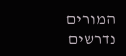המורים נדרשים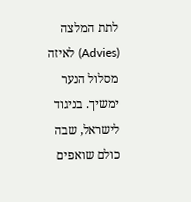לתת המלצה (Advies) לאיזה מסלול הנער ימשיך. בניגוד לישראל, שבה כולם שואפים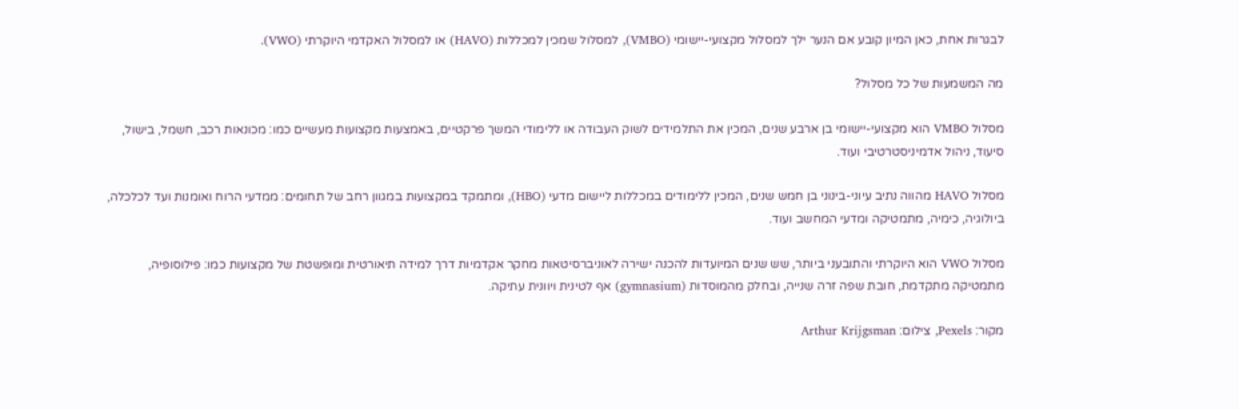לבגרות אחת, כאן המיון קובע אם הנער ילך למסלול מקצועי-יישומי (VMBO), למסלול שמכין למכללות (HAVO) או למסלול האקדמי היוקרתי (VWO).

מה המשמעות של כל מסלול?

מסלול VMBO הוא מקצועי-יישומי בן ארבע שנים, המכין את התלמידים לשוק העבודה או ללימודי המשך פרקטיים, באמצעות מקצועות מעשיים כמו: מכונאות רכב, חשמל, בישול, סיעוד, ניהול אדמיניסטרטיבי ועוד.

מסלול HAVO מהווה נתיב עיוני-בינוני בן חמש שנים, המכין ללימודים במכללות ליישום מדעי (HBO), ומתמקד במקצועות במגוון רחב של תחומים: ממדעי הרוח ואומנות ועד לכלכלה, ביולוגיה, כימיה, מתמטיקה ומדעי המחשב ועוד.

מסלול VWO הוא היוקרתי והתובעני ביותר, שש שנים המיועדות להכנה ישירה לאוניברסיטאות מחקר אקדמיות דרך למידה תיאורטית ומופשטת של מקצועות כמו: פילוסופיה, מתמטיקה מתקדמת, חובת שפה זרה שנייה, ובחלק מהמוסדות (gymnasium) אף לטינית ויוונית עתיקה.

מקור: Pexels, צילום: Arthur Krijgsman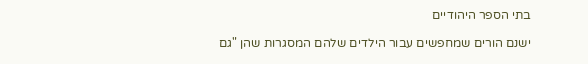בתי הספר היהודיים

ישנם הורים שמחפשים עבור הילדים שלהם המסגרות שהן "גם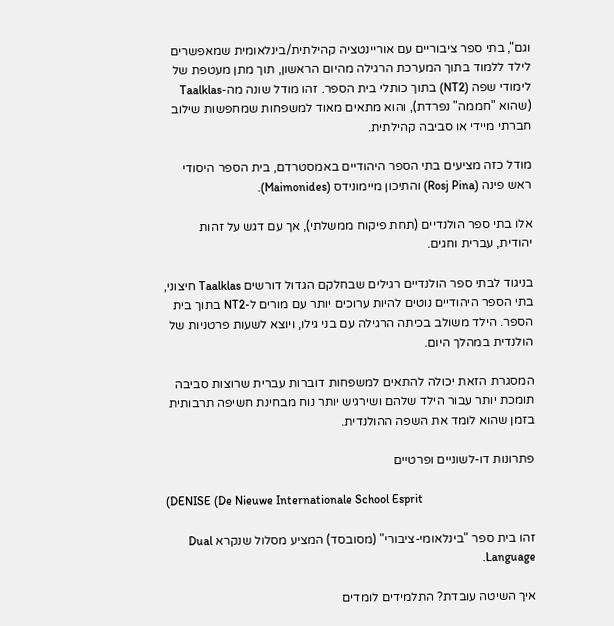וגם", בתי ספר ציבוריים עם אוריינטציה קהילתית/בינלאומית שמאפשרים לילד ללמוד בתוך המערכת הרגילה מהיום הראשון, תוך מתן מעטפת של לימודי שפה (NT2) בתוך כותלי בית הספר. זהו מודל שונה מה-Taalklas (שהוא "חממה" נפרדת), והוא מתאים מאוד למשפחות שמחפשות שילוב חברתי מיידי או סביבה קהילתית.

מודל כזה מציעים בתי הספר היהודיים באמסטרדם, בית הספר היסודי ראש פינה (Rosj Pina) והתיכון מיימונידס (Maimonides).

אלו בתי ספר הולנדיים (תחת פיקוח ממשלתי), אך עם דגש על זהות יהודית, עברית וחגים.

בניגוד לבתי ספר הולנדיים רגילים שבחלקם הגדול דורשים Taalklas חיצוני, בתי הספר היהודיים נוטים להיות ערוכים יותר עם מורים ל-NT2 בתוך בית הספר. הילד משולב בכיתה הרגילה עם בני גילו, ויוצא לשעות פרטניות של הולנדית במהלך היום.

המסגרת הזאת יכולה להתאים למשפחות דוברות עברית שרוצות סביבה תומכת יותר עבור הילד שלהם ושירגיש יותר נוח מבחינת חשיפה תרבותית בזמן שהוא לומד את השפה ההולנדית.

פתרונות דו-לשוניים ופרטיים

(DENISE (De Nieuwe Internationale School Esprit

זהו בית ספר "בינלאומי-ציבורי" (מסובסד) המציע מסלול שנקרא Dual Language.

איך השיטה עובדת? התלמידים לומדים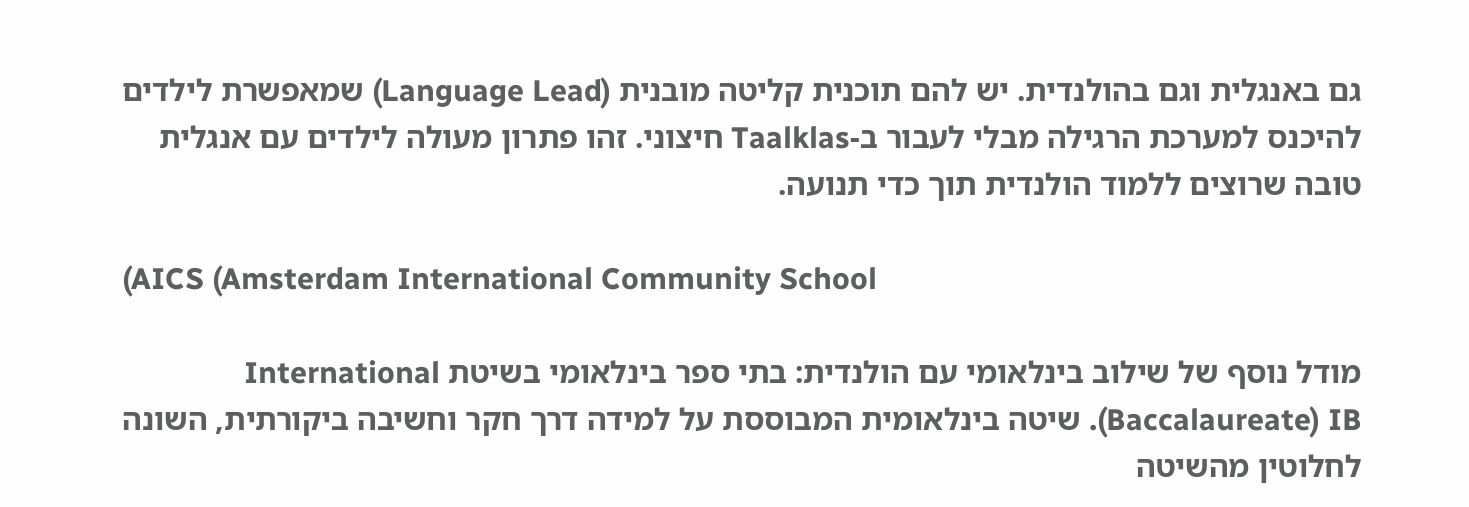גם באנגלית וגם בהולנדית. יש להם תוכנית קליטה מובנית (Language Lead) שמאפשרת לילדים להיכנס למערכת הרגילה מבלי לעבור ב-Taalklas חיצוני. זהו פתרון מעולה לילדים עם אנגלית טובה שרוצים ללמוד הולנדית תוך כדי תנועה.

(AICS (Amsterdam International Community School

מודל נוסף של שילוב בינלאומי עם הולנדית: בתי ספר בינלאומי בשיטת International Baccalaureate) IB). שיטה בינלאומית המבוססת על למידה דרך חקר וחשיבה ביקורתית, השונה לחלוטין מהשיטה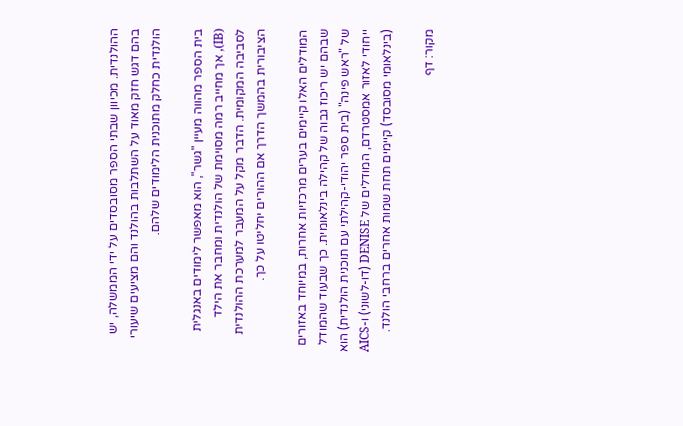ההולנדית. מכיוון שבתי הספר מסובסדים על ידי הממשלה, יש בהם דגש חזק מאוד על השתלבות בהולנד והם מציעים שיעורי הולנדית כחלק מתוכנית הלימודים שלהם.

בית הספר מהווה מעיין "גשר", הוא מאפשר לימודים באנגלית (IB), אך מחייב רמה מסוימת של הולנדית ומחבר את הילד לסביבה המקומית. הדבר מקל על המעבר למערכת ההולנדית הציבורית בהמשך הדרך אם ההורים יחליטו על כך.

המודלים האלו קיימים בערים מרכזיות אחרות, במיוחד באזורים שבהם יש ריכוז גבוה של קהילה בינלאומית. כך שבעוד שהמודל של "ראש פינה" (בית ספר יהודי-קהילתי עם תוכנית הולנדית) הוא ייחודי לאזור אמסטרדם, המודלים של DENISE (דו-לשוני) ו-AICS (בינלאומי מסובסד) קיימים תחת שמות אחרים ברחבי הולנד.

מקור: דף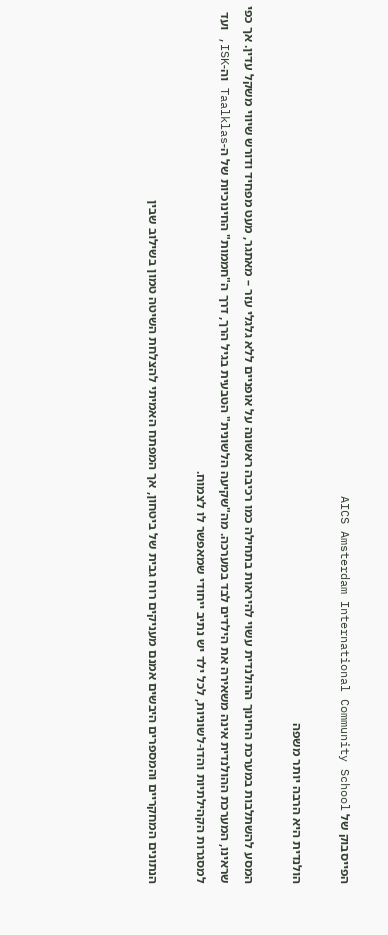הפייסבוק של AICS Amsterdam International Community School

הולנדית היא הרבה יותר משפה

המסע להשתלבות במערכת החינוך ההולנדית עשוי להיראות בתחילה כמו רכיבה ראשונה על אופניים ללא גלגלי עזר – מאתגר, מעט מפחיד ודורש שיווי משקל עדין. אך כפי שראינו, המערכת ההולנדית אינה משאירה את הילדים לבד במערכה. מה"שקיעה הלשונית" הטבעית בגיל הרך, דרך ה"חממות" החינוכיות של ה-Taalklas וה-ISK, ועד למסגרות הקהילתיות והדו-לשוניות, לכל ילד יש נתיב ייחודי שמאפשר לו לצמוח.

הנתונים המחקריים והמספרים היבשים אמנם מעניקים רוח גבית של ביטחון, אך המפתח האמיתי להצלחת השיטה טמון בשילוב שבין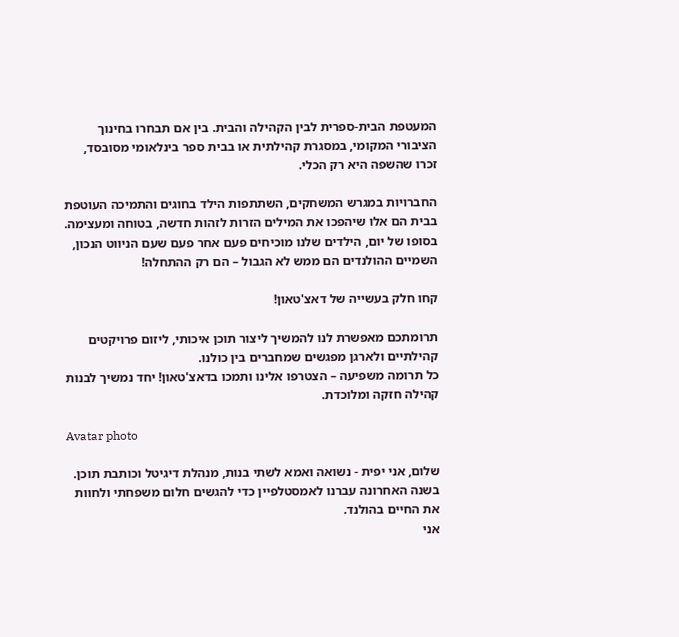המעטפת הבית-ספרית לבין הקהילה והבית. בין אם תבחרו בחינוך הציבורי המקומי, במסגרת קהילתית או בבית ספר בינלאומי מסובסד, זכרו שהשפה היא רק הכלי.

החברויות במגרש המשחקים, השתתפות הילד בחוגים והתמיכה העוטפת בבית הם אלו שיהפכו את המילים הזרות לזהות חדשה, בטוחה ומעצימה. בסופו של יום, הילדים שלנו מוכיחים פעם אחר פעם שעם הניווט הנכון, השמיים ההולנדים הם ממש לא הגבול – הם רק ההתחלה!

קחו חלק בעשייה של דאצ'טאון!

תרומתכם מאפשרת לנו להמשיך ליצור תוכן איכותי, ליזום פרויקטים קהילתיים ולארגן מפגשים שמחברים בין כולנו.
כל תרומה משפיעה – הצטרפו אלינו ותמכו בדאצ'טאון! יחד נמשיך לבנות קהילה חזקה ומלוכדת.

Avatar photo

שלום, אני יפית - נשואה ואמא לשתי בנות, מנהלת דיגיטל וכותבת תוכן.
בשנה האחרונה עברנו לאמסטלפיין כדי להגשים חלום משפחתי ולחוות את החיים בהולנד.
אני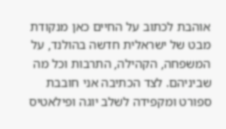אוהבת לכתוב על החיים כאן מנקודת מבט של ישראלית חדשה בהולנד, על המשפחה, הקהילה, התרבות וכל מה שביניהם. לצד הכתיבה אני חובבת ספורט ומקפידה לשלב יוגה ופילאטיס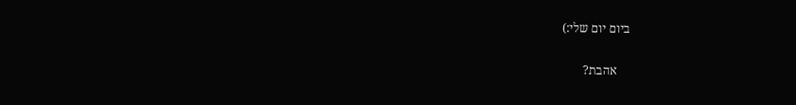ביום יום שלי:)

    אהבת?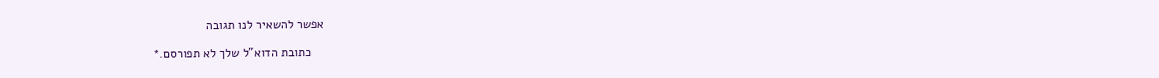אפשר להשאיר לנו תגובה

    כתובת הדוא"ל שלך לא תפורסם.*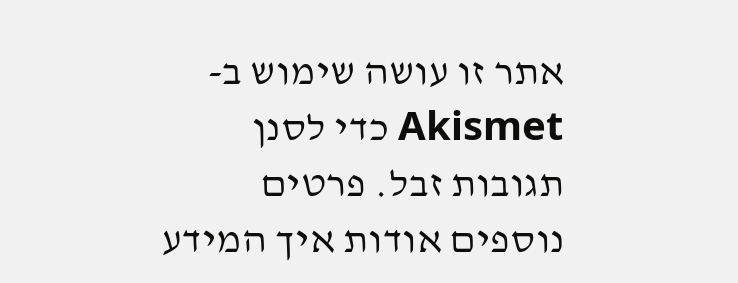אתר זו עושה שימוש ב-Akismet כדי לסנן תגובות זבל. פרטים נוספים אודות איך המידע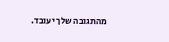מהתגובה שלך יעובד.